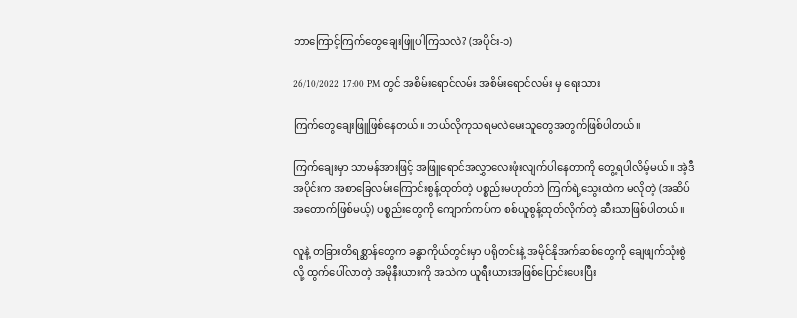ဘာကြောင့်ကြက်တွေချေးဖြူပါကြသလဲ? (အပိုင်း-၁)

26/10/2022 17:00 PM တွင် အစိမ်းရောင်လမ်း အစိမ်းရောင်လမ်း မှ ရေးသား

ကြက်တွေချေးဖြူဖြစ်နေတယ်။ ဘယ်လိုကုသရမလဲမေးသူတွေအတွက်ဖြစ်ပါတယ်။

ကြက်ချေးမှာ သာမန်အားဖြင့် အဖြူရောင်အလွှာလေးဖုံးလျက်ပါနေတာကို တွေ့ရပါလိမ့်မယ်။ အဲ့ဒီအပိုင်းက အစာခြေလမ်းကြောင်းစွန့်ထုတ်တဲ့ ပစ္စည်းမဟုတ်ဘဲ ကြက်ရဲ့သွေးထဲက မလိုတဲ့ (အဆိပ်အတောက်ဖြစ်မယ့်) ပစ္စည်းတွေကို ကျောက်ကပ်က စစ်ယူစွန့်ထုတ်လိုက်တဲ့ ဆီးသာဖြစ်ပါတယ်။

လူနဲ့ တခြားတိရစ္ဆာန်တွေက ခန္ဓာကိုယ်တွင်းမှာ ပရိုတင်းနဲ့ အမိုင်နိုအက်ဆစ်တွေကို ချေဖျက်သုံးစွဲလို့ ထွက်ပေါ်လာတဲ့ အမိုနီးယားကို အသဲက ယူရီးယားအဖြစ်ပြောင်းပေးပြီး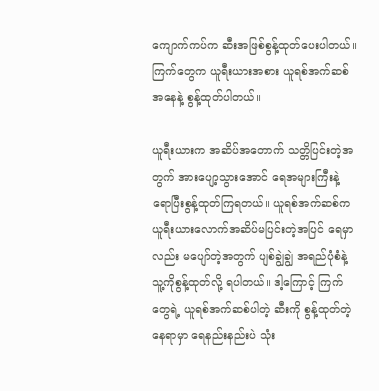ကျောက်ကပ်က ဆီးအဖြစ်စွန့်ထုတ်ပေးပါတယ်။ ကြက်တွေက ယူရီးယားအစား ယူရစ်အက်ဆစ်အနေနဲ့ စွန့်ထုတ်ပါတယ်။

ယူရီးယားက အဆိပ်အတောက် သတ္တိပြင်းတဲ့အတွက် အားပျော့သွားအောင် ရေအများကြီးနဲ့ ရောပြီးစွန့်ထုတ်ကြရတယ်။ ယူရစ်အက်ဆစ်က ယူရီးယားလောက်အဆိပ်မပြင်းတဲ့အပြင် ရေမှာလည်း မပျော်တဲ့အတွက် ပျစ်ချွဲချွဲ အရည်ပုံစံနဲ့ သူ့ကိုစွန့်ထုတ်လို့ ရပါတယ်။ ဒါ့ကြောင့် ကြက်တွေရဲ့ ယူရစ်အက်ဆစ်ပါတဲ့ ဆီးကို စွန့်ထုတ်တဲ့နေရာမှာ ရေနည်းနည်းပဲ သုံး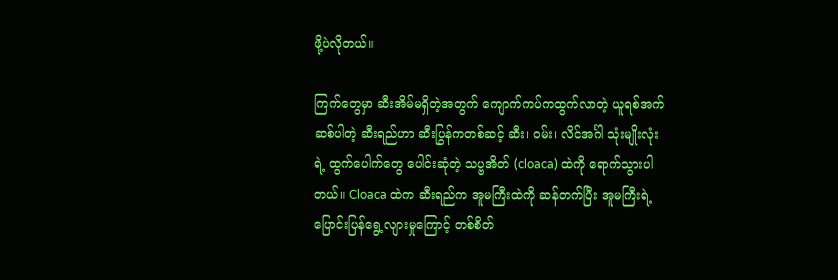ဖို့ပဲလိုတယ်။

ကြက်တွေမှာ ဆီးအိမ်မရှိတဲ့အတွက် ကျောက်ကပ်ကထွက်လာတဲ့ ယူရစ်အက်ဆစ်ပါတဲ့ ဆီးရည်ဟာ ဆီးပြွန်ကတစ်ဆင့် ဆီး၊ ဝမ်း၊ လိင်အင်္ဂါ သုံးမျိုးလုံးရဲ့ ထွက်ပေါက်တွေ ပေါင်းဆုံတဲ့ သပ္ဗအိတ် (cloaca) ထဲကို ရောက်သွားပါတယ်။ Cloaca ထဲက ဆီးရည်က အူမကြီးထဲကို ဆန်တက်ပြီး အူမကြီးရဲ့ ပြောင်းပြန်ရွေ့လျားမှုကြောင့် တစ်စိတ်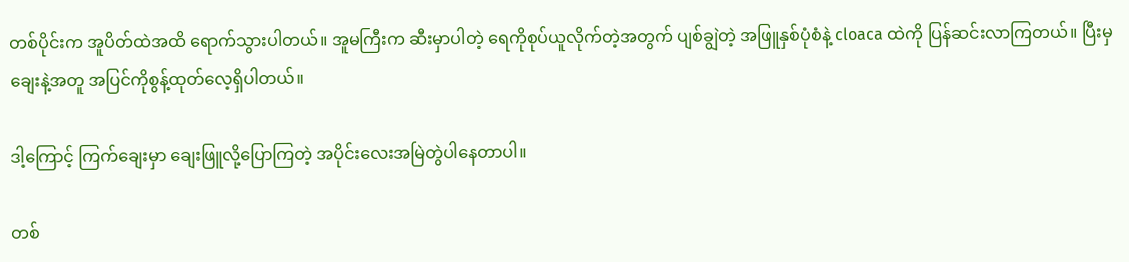တစ်ပိုင်းက အူပိတ်ထဲအထိ ရောက်သွားပါတယ်။ အူမကြီးက ဆီးမှာပါတဲ့ ရေကိုစုပ်ယူလိုက်တဲ့အတွက် ပျစ်ချွဲတဲ့ အဖြူနှစ်ပုံစံနဲ့ cloaca ထဲကို ပြန်ဆင်းလာကြတယ်။ ပြီးမှ ချေးနဲ့အတူ အပြင်ကိုစွန့်ထုတ်လေ့ရှိပါတယ်။

ဒါ့ကြောင့် ကြက်ချေးမှာ ချေးဖြူလို့ပြောကြတဲ့ အပိုင်းလေးအမြဲတွဲပါနေတာပါ။

တစ်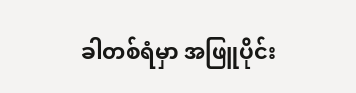ခါတစ်ရံမှာ အဖြူပိုင်း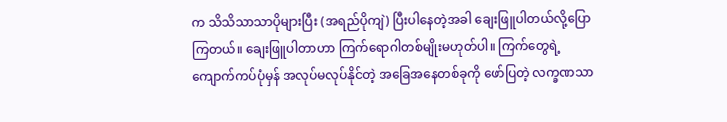က သိသိသာသာပိုများပြီး (အရည်ပိုကျဲ) ပြီးပါနေတဲ့အခါ ချေးဖြူပါတယ်လို့ပြောကြတယ်။ ချေးဖြူပါတာဟာ ကြက်ရောဂါတစ်မျိုးမဟုတ်ပါ။ ကြက်တွေရဲ့ ကျောက်ကပ်ပုံမှန် အလုပ်မလုပ်နိုင်တဲ့ အခြေအနေတစ်ခုကို ဖော်ပြတဲ့ လက္ခဏသာ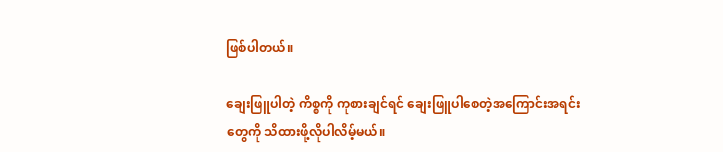ဖြစ်ပါတယ်။

ချေးဖြူပါတဲ့ ကိစ္စကို ကုစားချင်ရင် ချေးဖြူပါစေတဲ့အကြောင်းအရင်းတွေကို သိထားဖို့လိုပါလိမ့်မယ်။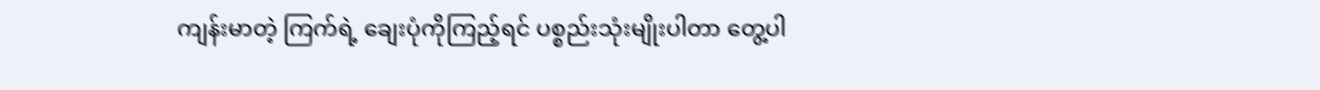ကျန်းမာတဲ့ ကြက်ရဲ့ ချေးပုံကိုကြည့်ရင် ပစ္စည်းသုံးမျိုးပါတာ တွေ့ပါ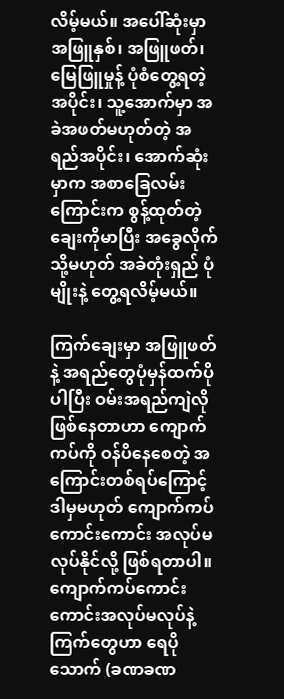လိမ့်မယ်။ အပေါ်ဆုံးမှာ အဖြူနှစ်၊ အဖြူဖတ်၊ မြေဖြူမှုန့် ပုံစံတွေ့ရတဲ့အပိုင်း၊ သူ့အောက်မှာ အခဲအဖတ်မဟုတ်တဲ့ အရည်အပိုင်း၊ အောက်ဆုံးမှာက အစာခြေလမ်းကြောင်းက စွန့်ထုတ်တဲ့ ချေးကိုမာပြီး အခွေလိုက် သို့မဟုတ် အခဲတုံးရှည် ပုံမျိုးနဲ့ တွေ့ရလိမ့်မယ်။

ကြက်ချေးမှာ အဖြူဖတ်နဲ့ အရည်တွေပုံမှန်ထက်ပိုပါပြီး ဝမ်းအရည်ကျဲလိုဖြစ်နေတာဟာ ကျောက်ကပ်ကို ဝန်ပိနေစေတဲ့ အကြောင်းတစ်ရပ်ကြောင့် ဒါမှမဟုတ် ကျောက်ကပ်ကောင်းကောင်း အလုပ်မလုပ်နိုင်လို့ ဖြစ်ရတာပါ။ ကျောက်ကပ်ကောင်းကောင်းအလုပ်မလုပ်နဲ့ ကြက်တွေဟာ ရေပိုသောက် (ခဏခဏ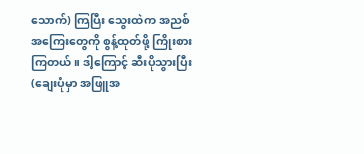သောက်) ကြပြီး သွေးထဲက အညစ်အကြေးတွေကို စွန့်ထုတ်ဖို့ ကြိုးစားကြတယ်။ ဒါ့ကြောင့် ဆီးပိုသွားပြီး (ချေးပုံမှာ အဖြူအ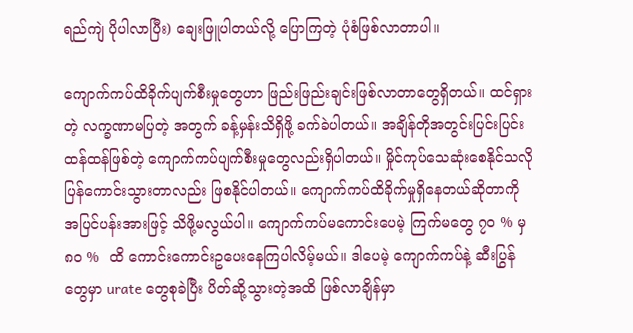ရည်ကျဲ ပိုပါလာပြီး) ချေးဖြူပါတယ်လို့ ပြောကြတဲ့ ပုံစံဖြစ်လာတာပါ။

ကျောက်ကပ်ထိခိုက်ပျက်စီးမှုတွေဟာ ဖြည်းဖြည်းချင်းဖြစ်လာတာတွေရှိတယ်။ ထင်ရှားတဲ့ လက္ခဏာမပြတဲ့ အတွက် ခန့်မှန်းသိရှိဖို့ ခက်ခဲပါတယ်။ အချိန်တိုအတွင်းပြင်းပြင်းထန်ထန်ဖြစ်တဲ့ ကျောက်ကပ်ပျက်စီးမှုတွေလည်းရှိပါတယ်။ မှိုင်ကုပ်သေဆုံးစေနိုင်သလို ပြန်ကောင်းသွားတာလည်း ဖြစနိုင်ပါတယ်။ ကျောက်ကပ်ထိခိုက်မှုရှိနေတယ်ဆိုတာကို အပြင်ပန်းအားဖြင့် သိဖို့မလွယ်ပါ။ ကျောက်ကပ်မကောင်းပေမဲ့ ကြက်မတွေ ၇၀ % မှ ၈၀ %  ထိ ကောင်းကောင်းဥပေးနေကြပါလိမ့်မယ်။ ဒါပေမဲ့ ကျောက်ကပ်နဲ့ ဆီးပြွန်တွေမှာ urate တွေစုခဲပြီး ပိတ်ဆို့သွားတဲ့အထိ ဖြစ်လာချိန်မှာ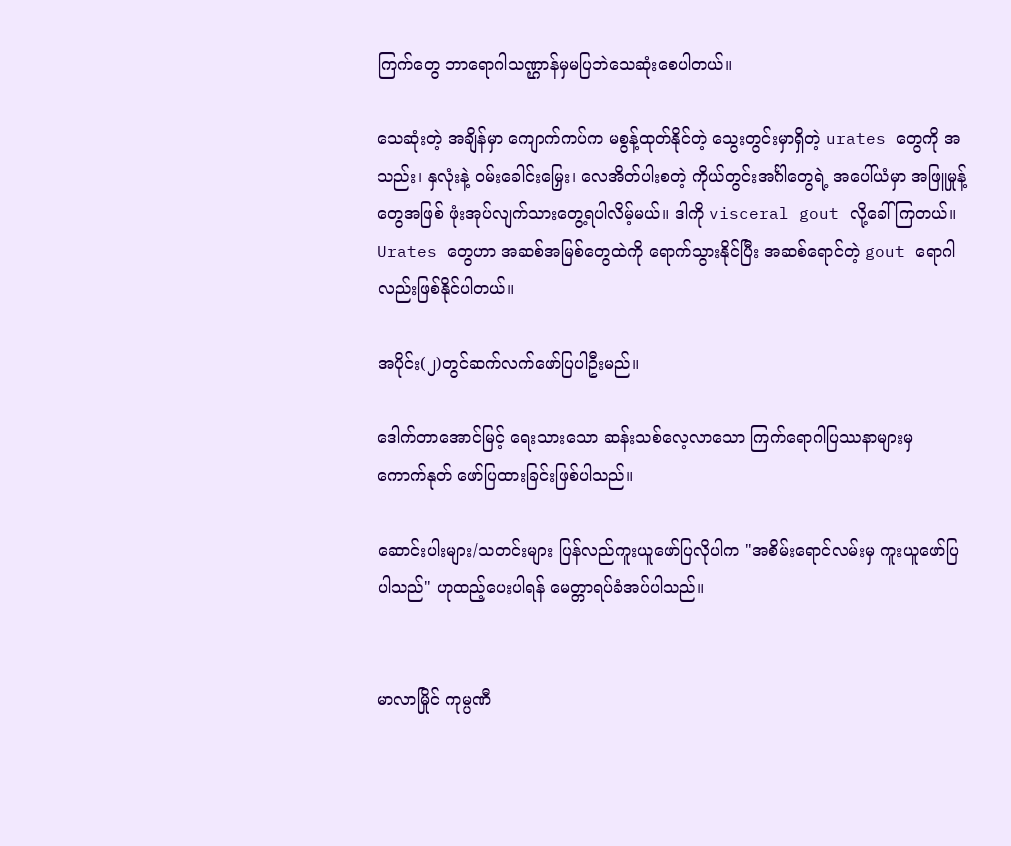ကြက်တွေ ဘာရောဂါသဏ္ဌာန်မှမပြဘဲသေဆုံးစေပါတယ်။

သေဆုံးတဲ့ အချိန်မှာ ကျောက်ကပ်က မစွန့်ထုတ်နိုင်တဲ့ သွေးတွင်းမှာရှိတဲ့ urates တွေကို အသည်း၊ နှလုံးနဲ့ ဝမ်းခေါင်းမြှေး၊ လေအိတ်ပါးစတဲ့ ကိုယ်တွင်းအင်္ဂါတွေရဲ့ အပေါ်ယံမှာ အဖြူမှုန့်တွေအဖြစ် ဖုံးအုပ်လျက်သားတွေ့ရပါလိမ့်မယ်။ ဒါကို visceral gout လို့ခေါ်ကြတယ်။ Urates တွေဟာ အဆစ်အမြစ်တွေထဲကို ရောက်သွားနိုင်ပြီး အဆစ်ရောင်တဲ့ gout ရောဂါလည်းဖြစ်နိုင်ပါတယ်။

အပိုင်း(၂)တွင်ဆက်လက်ဖော်ပြပါဦးမည်။

ဒေါက်တာအောင်မြင့် ရေးသားသော ဆန်းသစ်လေ့လာသော ကြက်ရောဂါပြဿနာများမှ ကောက်နုတ် ဖော်ပြထားခြင်းဖြစ်ပါသည်။

ဆောင်းပါးများ/သတင်းများ ပြန်လည်ကူးယူဖော်ပြလိုပါက "အစိမ်းရောင်လမ်းမှ ကူးယူဖော်ပြပါသည်" ဟုထည့်ပေးပါရန် မေတ္တာရပ်ခံအပ်ပါသည်။


မာလာမြိုင် ကုမ္ပဏီ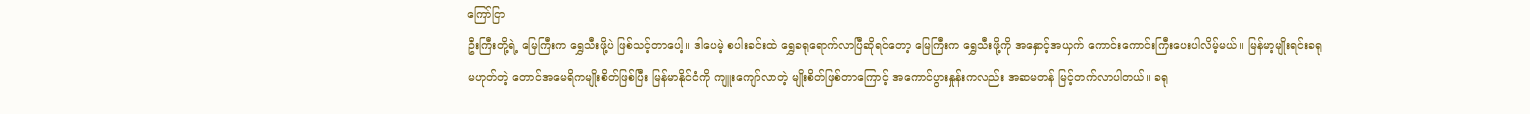ကြော်ငြာ
ဦးကြီးတို့ရဲ့ မြေကြီးက ရွှေသီးဖို့ပဲ ဖြစ်သင့်တာပေါ့။ ဒါပေမဲ့ စပါးခင်းထဲ ရွှေခရုရောက်လာပြီဆိုရင်တော့ မြေကြီးက ရွှေသီးဖို့ကို အနှောင့်အယှက် ကောင်းကောင်းကြီးပေးပါလိမ့်မယ်။ မြန်မာ့မျိုးရင်းခရုမဟုတ်တဲ့ တောင်အမေရိကမျိုးစိတ်ဖြစ်ပြီး မြန်မာနိုင်ငံကို ကျူးကျော်လာတဲ့ မျိုးစိတ်ဖြစ်တာကြောင့် အကောင်ပွားနှုန်းကလည်း အဆမတန် မြင့်တက်လာပါတယ်။ ခရု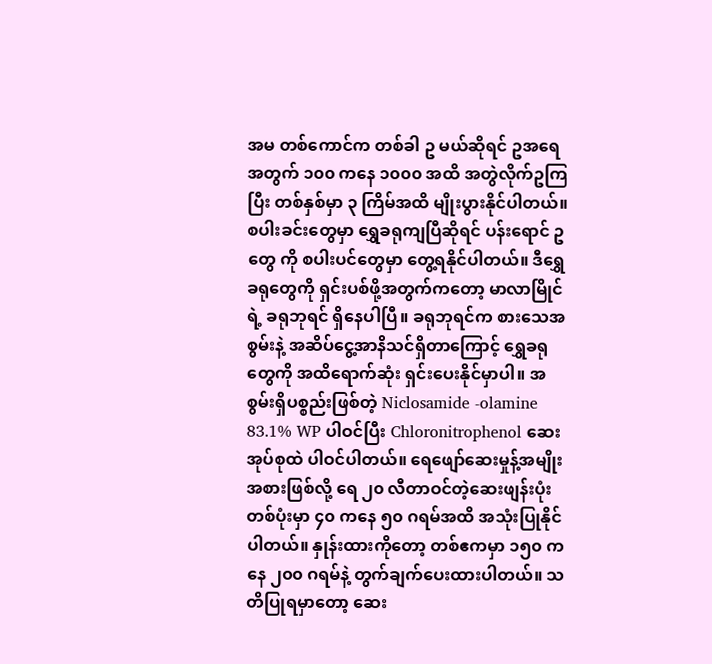အမ တစ်ကောင်က တစ်ခါ ဥ မယ်ဆိုရင် ဥအရေအတွက် ၁၀၀ ကနေ ၁၀၀၀ အထိ အတွဲလိုက်ဥကြပြီး တစ်နှစ်မှာ ၃ ကြိမ်အထိ မျိုးပွားနိုင်ပါတယ်။ စပါးခင်းတွေမှာ ရွှေခရုကျပြီဆိုရင် ပန်းရောင် ဥ တွေ ကို စပါးပင်တွေမှာ တွေ့ရနိုင်ပါတယ်။ ဒီရွှေခရုတွေကို ရှင်းပစ်ဖို့အတွက်ကတော့ မာလာမြိုင်ရဲ့ ခရုဘုရင် ရှိနေပါပြီ။ ခရုဘုရင်က စားသေအစွမ်းနဲ့ အဆိပ်ငွေ့အာနိသင်ရှိတာကြောင့် ရွှေခရုတွေကို အထိရောက်ဆုံး ရှင်းပေးနိုင်မှာပါ။ အစွမ်းရှိပစ္စည်းဖြစ်တဲ့ Niclosamide -olamine 83.1% WP ပါဝင်ပြီး Chloronitrophenol ဆေးအုပ်စုထဲ ပါဝင်ပါတယ်။ ရေဖျော်ဆေးမှုန့်အမျိုးအစားဖြစ်လို့ ရေ ၂၀ လီတာဝင်တဲ့ဆေးဖျန်းပုံး တစ်ပုံးမှာ ၄၀ ကနေ ၅၀ ဂရမ်အထိ အသုံးပြုနိုင်ပါတယ်။ နှုန်းထားကိုတော့ တစ်ဧကမှာ ၁၅၀ ကနေ ၂၀၀ ဂရမ်နဲ့ တွက်ချက်ပေးထားပါတယ်။ သတိပြုရမှာတော့ ဆေး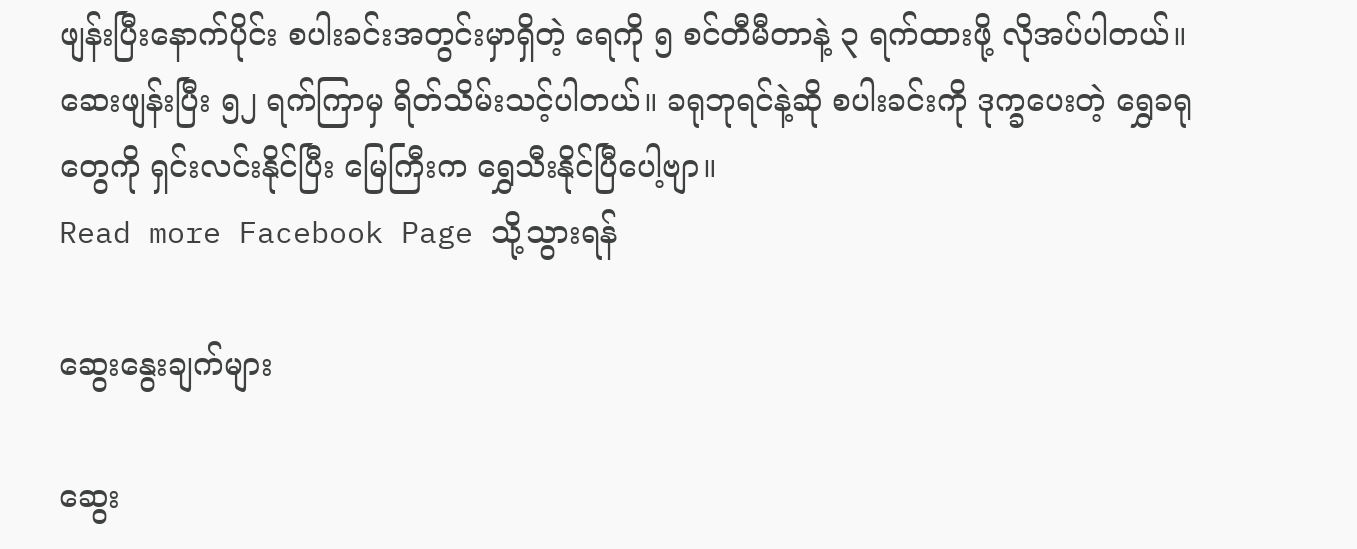ဖျန်းပြီးနောက်ပိုင်း စပါးခင်းအတွင်းမှာရှိတဲ့ ရေကို ၅ စင်တီမီတာနဲ့ ၃ ရက်ထားဖို့ လိုအပ်ပါတယ်။ ဆေးဖျန်းပြီး ၅၂ ရက်ကြာမှ ရိတ်သိမ်းသင့်ပါတယ်။ ခရုဘုရင်နဲ့ဆို စပါးခင်းကို ဒုက္ခပေးတဲ့ ရွှေခရုတွေကို ရှင်းလင်းနိုင်ပြီး မြေကြီးက ရွှေသီးနိုင်ပြီပေါ့ဗျာ။
Read more Facebook Page သို့သွားရန်

ဆွေးနွေးချက်များ

ဆွေး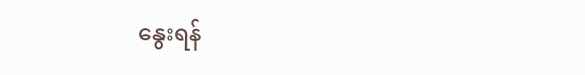နွေးရန်